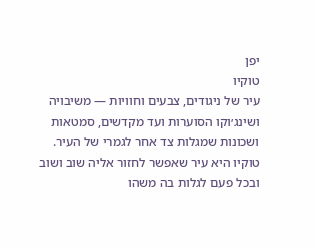יפן
טוקיו
עיר של ניגודים, צבעים וחוויות — משיבויה ושינג׳וקו הסוערות ועד מקדשים, סמטאות ושכונות שמגלות צד אחר לגמרי של העיר.
טוקיו היא עיר שאפשר לחזור אליה שוב ושוב ובכל פעם לגלות בה משהו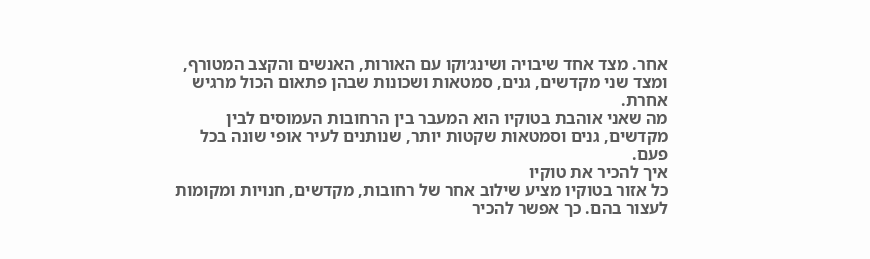אחר. מצד אחד שיבויה ושינג׳וקו עם האורות, האנשים והקצב המטורף, ומצד שני מקדשים, גנים, סמטאות ושכונות שבהן פתאום הכול מרגיש אחרת.
מה שאני אוהבת בטוקיו הוא המעבר בין הרחובות העמוסים לבין מקדשים, גנים וסמטאות שקטות יותר, שנותנים לעיר אופי שונה בכל פעם.
איך להכיר את טוקיו
כל אזור בטוקיו מציע שילוב אחר של רחובות, מקדשים, חנויות ומקומות לעצור בהם. כך אפשר להכיר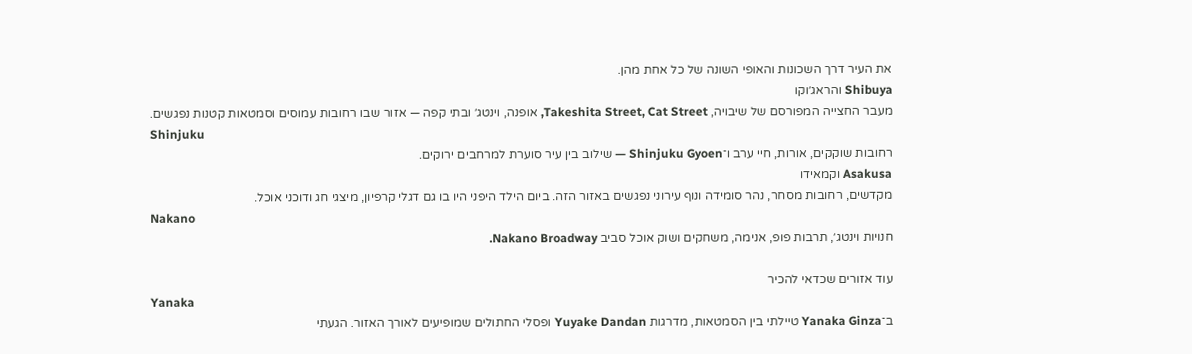את העיר דרך השכונות והאופי השונה של כל אחת מהן.
Shibuya והראג׳וקו
מעבר החצייה המפורסם של שיבויה, Takeshita Street, Cat Street, אופנה, וינטג׳ ובתי קפה — אזור שבו רחובות עמוסים וסמטאות קטנות נפגשים.
Shinjuku
רחובות שוקקים, אורות, חיי ערב ו־Shinjuku Gyoen — שילוב בין עיר סוערת למרחבים ירוקים.
Asakusa וקמאידו
מקדשים, רחובות מסחר, נהר סומידה ונוף עירוני נפגשים באזור הזה. ביום הילד היפני היו בו גם דגלי קרפיון, מיצגי חג ודוכני אוכל.
Nakano
חנויות וינטג׳, תרבות פופ, אנימה, משחקים ושוק אוכל סביב Nakano Broadway.

עוד אזורים שכדאי להכיר
Yanaka
ב־Yanaka Ginza טיילתי בין הסמטאות, מדרגות Yuyake Dandan ופסלי החתולים שמופיעים לאורך האזור. הגעתי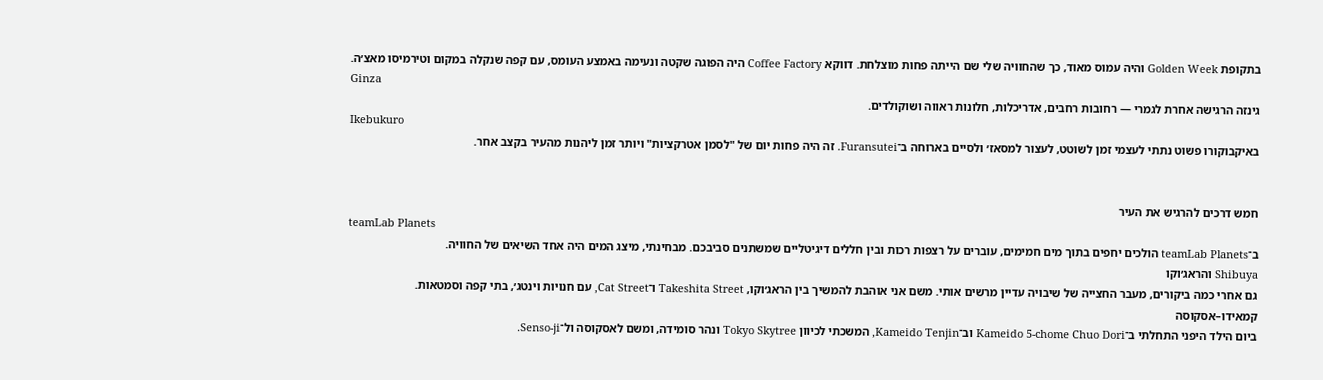בתקופת Golden Week והיה עמוס מאוד, כך שהחוויה שלי שם הייתה פחות מוצלחת. דווקא Coffee Factory היה הפוגה שקטה ונעימה באמצע העומס, עם קפה שנקלה במקום וטירמיסו מאצ׳ה.
Ginza
גינזה הרגישה אחרת לגמרי — רחובות רחבים, אדריכלות, חלונות ראווה ושוקולדים.
Ikebukuro
באיקבוקורו פשוט נתתי לעצמי זמן לשוטט, לעצור למסאז׳ ולסיים בארוחה ב־Furansutei. זה היה פחות יום של "לסמן אטרקציות" ויותר זמן ליהנות מהעיר בקצב אחר.


חמש דרכים להרגיש את העיר
teamLab Planets
ב־teamLab Planets הולכים יחפים בתוך מים חמימים, עוברים על רצפות רכות ובין חללים דיגיטליים שמשתנים סביבכם. מבחינתי, מיצג המים היה אחד השיאים של החוויה.
Shibuya והראג׳וקו
גם אחרי כמה ביקורים, מעבר החצייה של שיבויה עדיין מרשים אותי. משם אני אוהבת להמשיך בין הראג׳וקו, Takeshita Street ו־Cat Street, עם חנויות וינטג׳, בתי קפה וסמטאות.
קמאידו–אסקוסה
ביום הילד היפני התחלתי ב־Kameido 5-chome Chuo Dori וב־Kameido Tenjin, המשכתי לכיוון Tokyo Skytree ונהר סומידה, ומשם לאסקוסה ול־Senso-ji.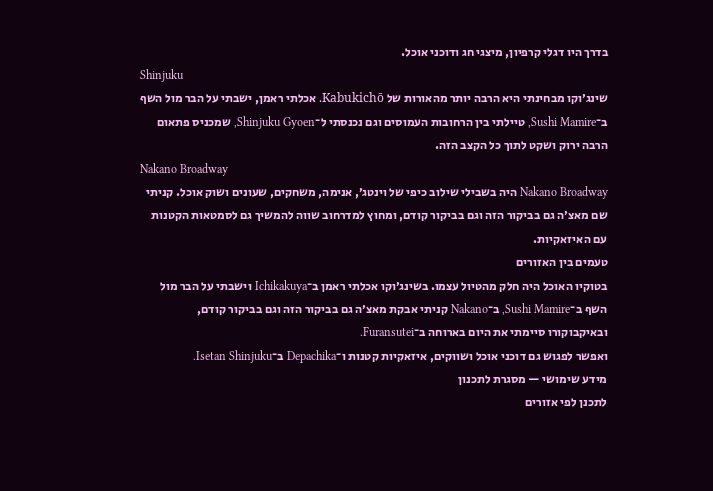בדרך היו דגלי קרפיון, מיצגי חג ודוכני אוכל.
Shinjuku
שינג׳וקו מבחינתי היא הרבה יותר מהאורות של Kabukichō. אכלתי ראמן, ישבתי על הבר מול השף ב־Sushi Mamire, טיילתי בין הרחובות העמוסים וגם נכנסתי ל־Shinjuku Gyoen, שמכניס פתאום הרבה ירוק ושקט לתוך כל הקצב הזה.
Nakano Broadway
Nakano Broadway היה בשבילי שילוב כיפי של וינטג׳, אנימה, משחקים, שעונים ושוק אוכל. קניתי שם מאצ׳ה גם בביקור הזה וגם בביקור קודם, ומחוץ למדרחוב שווה להמשיך גם לסמטאות הקטנות עם האיזאקיות.
טעמים בין האזורים
בטוקיו האוכל היה חלק מהטיול עצמו. בשינג׳וקו אכלתי ראמן ב־Ichikakuya וישבתי על הבר מול השף ב־Sushi Mamire, ב־Nakano קניתי אבקת מאצ׳ה גם בביקור הזה וגם בביקור קודם, ובאיקבוקורו סיימתי את היום בארוחה ב־Furansutei.
ואפשר לפגוש גם דוכני אוכל ושווקים, איזאקיות קטנות ו־Depachika ב־Isetan Shinjuku.
מידע שימושי — מסגרת לתכנון
לתכנן לפי אזורים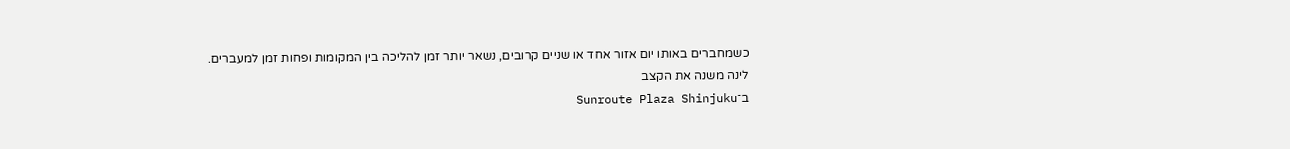כשמחברים באותו יום אזור אחד או שניים קרובים, נשאר יותר זמן להליכה בין המקומות ופחות זמן למעברים.
לינה משנה את הקצב
ב־Sunroute Plaza Shinjuku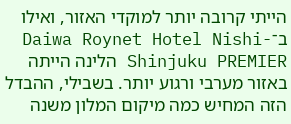הייתי קרובה יותר למוקדי האזור, ואילו ב־Daiwa Roynet Hotel Nishi-Shinjuku PREMIER הלינה הייתה באזור מערבי ורגוע יותר. בשבילי, ההבדל הזה המחיש כמה מיקום המלון משנה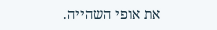את אופי השהייה.